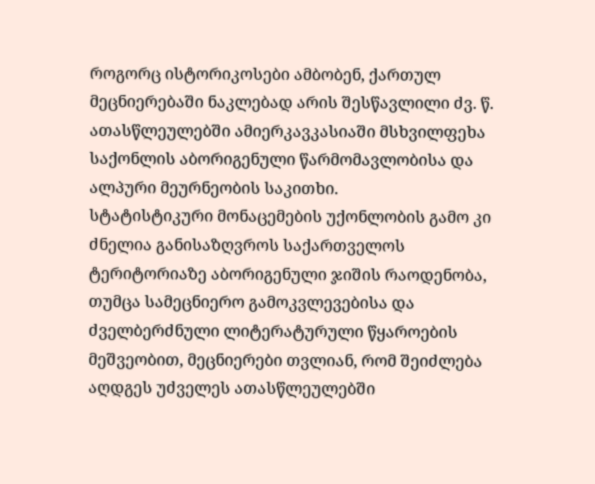როგორც ისტორიკოსები ამბობენ, ქართულ მეცნიერებაში ნაკლებად არის შესწავლილი ძვ. წ. ათასწლეულებში ამიერკავკასიაში მსხვილფეხა საქონლის აბორიგენული წარმომავლობისა და ალპური მეურნეობის საკითხი.
სტატისტიკური მონაცემების უქონლობის გამო კი ძნელია განისაზღვროს საქართველოს ტერიტორიაზე აბორიგენული ჯიშის რაოდენობა, თუმცა სამეცნიერო გამოკვლევებისა და ძველბერძნული ლიტერატურული წყაროების მეშვეობით, მეცნიერები თვლიან, რომ შეიძლება აღდგეს უძველეს ათასწლეულებში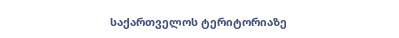საქართველოს ტერიტორიაზე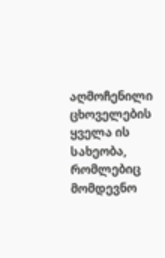აღმოჩენილი ცხოველების ყველა ის სახეობა, რომლებიც მომდევნო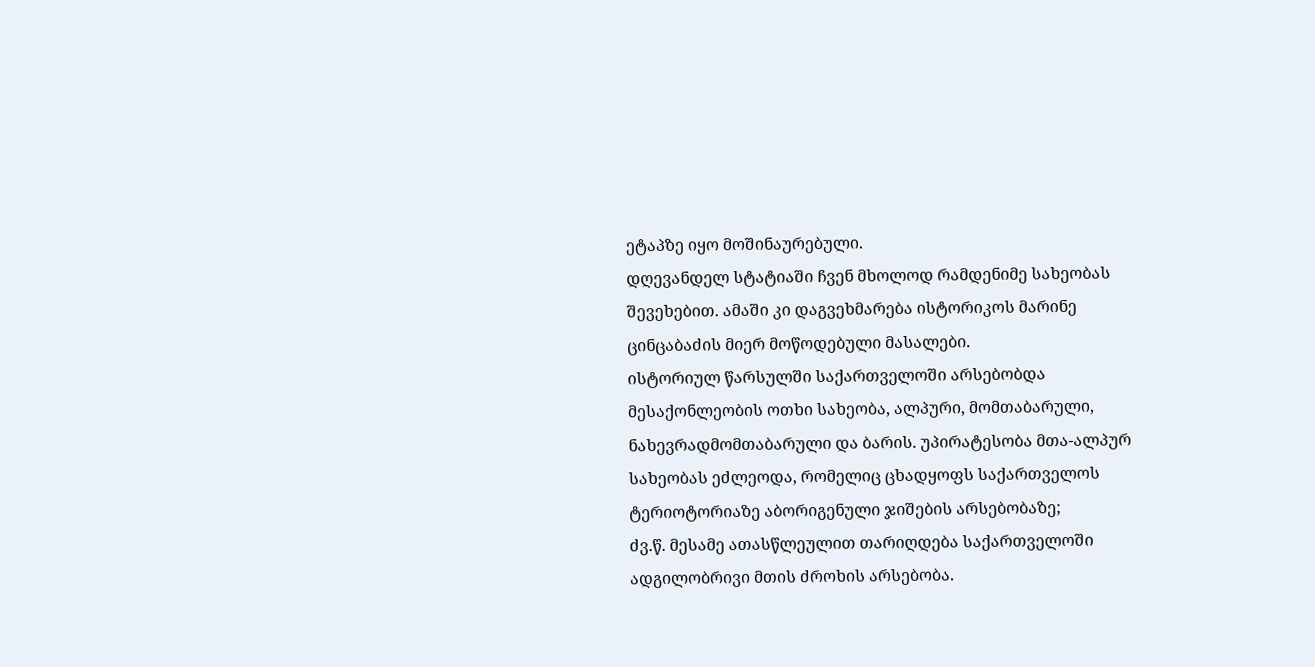ეტაპზე იყო მოშინაურებული.
დღევანდელ სტატიაში ჩვენ მხოლოდ რამდენიმე სახეობას შევეხებით. ამაში კი დაგვეხმარება ისტორიკოს მარინე ცინცაბაძის მიერ მოწოდებული მასალები.
ისტორიულ წარსულში საქართველოში არსებობდა მესაქონლეობის ოთხი სახეობა, ალპური, მომთაბარული, ნახევრადმომთაბარული და ბარის. უპირატესობა მთა-ალპურ სახეობას ეძლეოდა, რომელიც ცხადყოფს საქართველოს ტერიოტორიაზე აბორიგენული ჯიშების არსებობაზე;
ძვ.წ. მესამე ათასწლეულით თარიღდება საქართველოში ადგილობრივი მთის ძროხის არსებობა.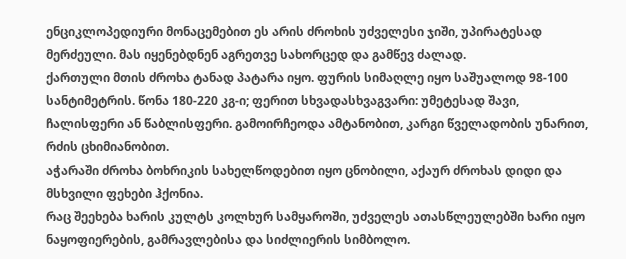ენციკლოპედიური მონაცემებით ეს არის ძროხის უძველესი ჯიში, უპირატესად მერძეული. მას იყენებდნენ აგრეთვე სახორცედ და გამწევ ძალად.
ქართული მთის ძროხა ტანად პატარა იყო. ფურის სიმაღლე იყო საშუალოდ 98-100 სანტიმეტრის. წონა 180-220 კგ-ი; ფერით სხვადასხვაგვარი: უმეტესად შავი, ჩალისფერი ან წაბლისფერი. გამოირჩეოდა ამტანობით, კარგი წველადობის უნარით, რძის ცხიმიანობით.
აჭარაში ძროხა ბოხრიკის სახელწოდებით იყო ცნობილი, აქაურ ძროხას დიდი და მსხვილი ფეხები ჰქონია.
რაც შეეხება ხარის კულტს კოლხურ სამყაროში, უძველეს ათასწლეულებში ხარი იყო ნაყოფიერების, გამრავლებისა და სიძლიერის სიმბოლო.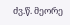ძვ.წ. მეორე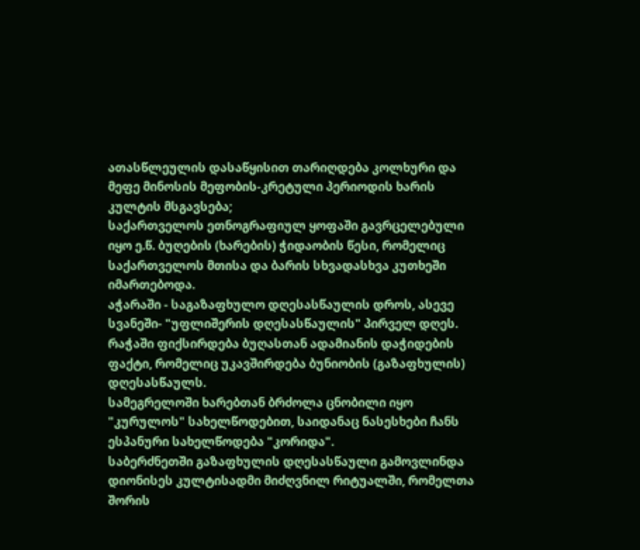ათასწლეულის დასაწყისით თარიღდება კოლხური და მეფე მინოსის მეფობის-კრეტული პერიოდის ხარის კულტის მსგავსება;
საქართველოს ეთნოგრაფიულ ყოფაში გავრცელებული იყო ე.წ. ბუღების (ხარების) ჭიდაობის წესი, რომელიც საქართველოს მთისა და ბარის სხვადასხვა კუთხეში იმართებოდა.
აჭარაში - საგაზაფხულო დღესასწაულის დროს, ასევე სვანეში- "უფლიშერის დღესასწაულის" პირველ დღეს. რაჭაში ფიქსირდება ბუღასთან ადამიანის დაჭიდების ფაქტი, რომელიც უკავშირდება ბუნიობის (გაზაფხულის) დღესასწაულს.
სამეგრელოში ხარებთან ბრძოლა ცნობილი იყო "კურულოს" სახელწოდებით, საიდანაც ნასესხები ჩანს ესპანური სახელწოდება "კორიდა".
საბერძნეთში გაზაფხულის დღესასწაული გამოვლინდა დიონისეს კულტისადმი მიძღვნილ რიტუალში, რომელთა შორის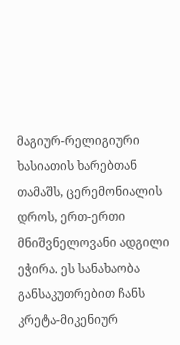მაგიურ-რელიგიური ხასიათის ხარებთან თამაშს, ცერემონიალის დროს, ერთ-ერთი მნიშვნელოვანი ადგილი ეჭირა. ეს სანახაობა განსაკუთრებით ჩანს კრეტა-მიკენიურ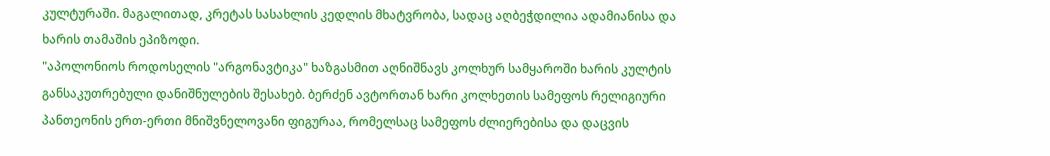კულტურაში. მაგალითად, კრეტას სასახლის კედლის მხატვრობა, სადაც აღბეჭდილია ადამიანისა და ხარის თამაშის ეპიზოდი.
"აპოლონიოს როდოსელის "არგონავტიკა" ხაზგასმით აღნიშნავს კოლხურ სამყაროში ხარის კულტის განსაკუთრებული დანიშნულების შესახებ. ბერძენ ავტორთან ხარი კოლხეთის სამეფოს რელიგიური პანთეონის ერთ-ერთი მნიშვნელოვანი ფიგურაა, რომელსაც სამეფოს ძლიერებისა და დაცვის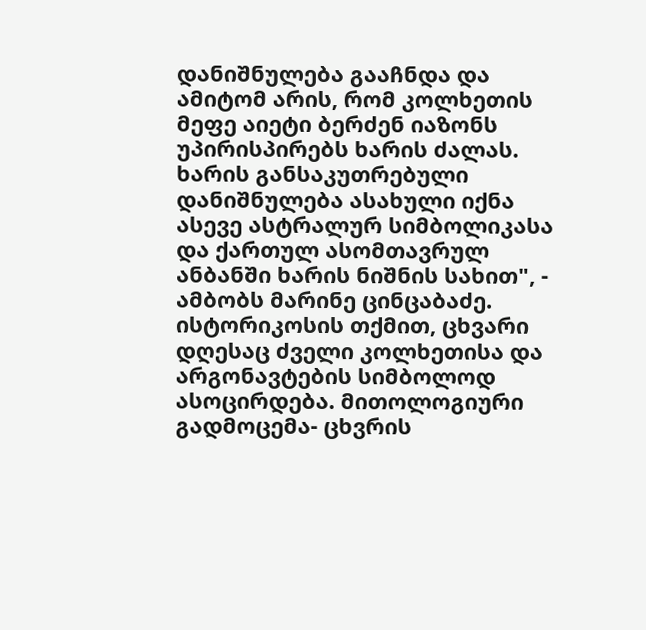დანიშნულება გააჩნდა და ამიტომ არის, რომ კოლხეთის მეფე აიეტი ბერძენ იაზონს უპირისპირებს ხარის ძალას.
ხარის განსაკუთრებული დანიშნულება ასახული იქნა ასევე ასტრალურ სიმბოლიკასა და ქართულ ასომთავრულ ანბანში ხარის ნიშნის სახით", - ამბობს მარინე ცინცაბაძე.
ისტორიკოსის თქმით, ცხვარი დღესაც ძველი კოლხეთისა და არგონავტების სიმბოლოდ ასოცირდება. მითოლოგიური გადმოცემა- ცხვრის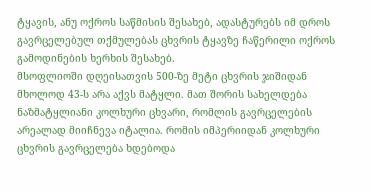ტყავის, ანუ ოქროს საწმისის შესახებ, ადასტურებს იმ დროს გავრცელებულ თქმულებას ცხვრის ტყავზე ჩაწერილი ოქროს გამოდინების ხერხის შესახებ.
მსოფლიოში დღეისათვის 500-ზე მეტი ცხვრის ჯიშიდან მხოლოდ 43-ს არა აქვს მატყლი. მათ შორის სახელდება ნაზმატყლიანი კოლხური ცხვარი, რომლის გავრცელების არეალად მიიჩნევა იტალია. რომის იმპერიიდან კოლხური ცხვრის გავრცელება ხდებოდა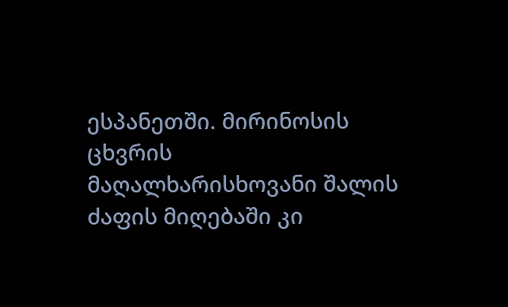ესპანეთში. მირინოსის ცხვრის მაღალხარისხოვანი შალის ძაფის მიღებაში კი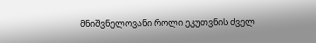მნიშვნელოვანი როლი ეკუთვნის ძველ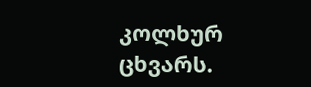კოლხურ ცხვარს.